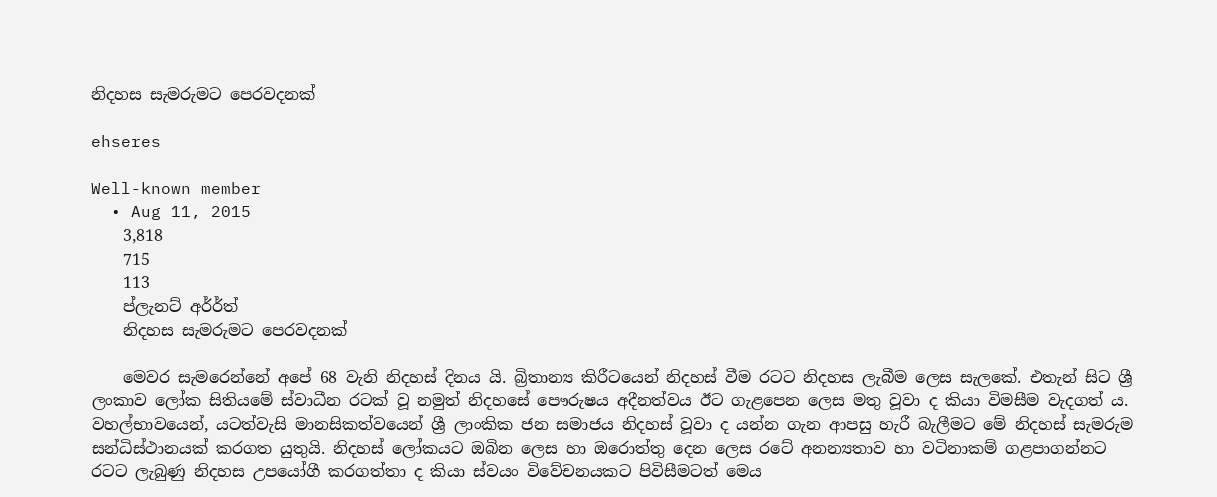නිදහස සැමරුමට පෙරවදනක්

ehseres

Well-known member
  • Aug 11, 2015
    3,818
    715
    113
    ප්ලැනට් අර්ර්ත්
    නිදහස සැමරුමට පෙරවදනක්

    මෙවර සැමරෙන්නේ අපේ 68 වැනි නිදහස් දිනය යි. බ්‍රිතාන්‍ය කිරීටයෙන් නිදහස් වීම රටට නිදහස ලැබීම ලෙස සැලකේ. එතැන් සිට ශ්‍රී ලංකාව ලෝක සිතියමේ ස්වාධීන රටක් වූ නමුත් නිදහසේ පෞරුෂය අදීනත්වය ඊට ගැළපෙන ලෙස මතු වූවා ද කියා විමසීම වැදගත් ය. වහල්භාවයෙන්, යටත්වැසි මානසිකත්වයෙන් ශ්‍රී ලාංකික ජන සමාජය නිදහස් වූවා ද යන්න ගැන ආපසු හැරී බැලීමට මේ නිදහස් සැමරුම සන්ධිස්ථානයක් කරගත යුතුයි. නිදහස් ලෝකයට ඔබින ලෙස හා ඔරොත්තු දෙන ලෙස රටේ අනන්‍යතාව හා වටිනාකම් ගළපාගන්නට රටට ලැබුණු නිදහස උපයෝගී කරගත්තා ද කියා ස්වයං විවේචනයකට පිවිසීමටත් මෙය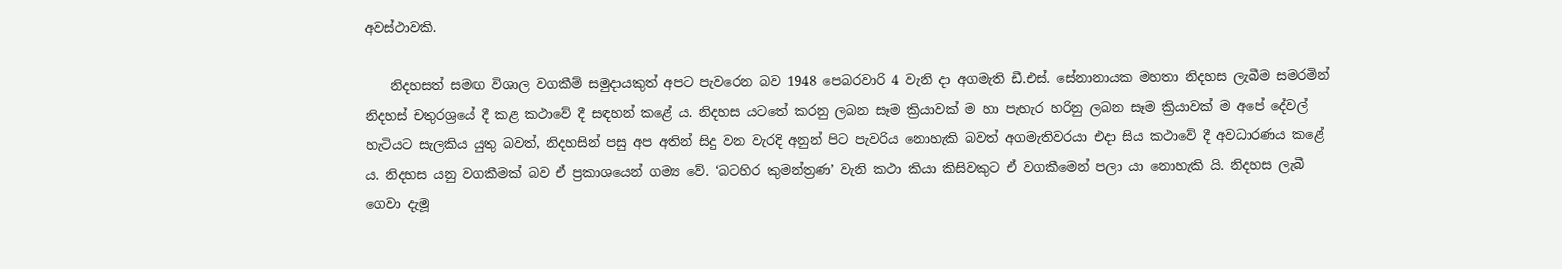අවස්ථාවකි.

    නිදහසත් සමඟ විශාල වගකීම් සමුදායකුත් අපට පැවරෙන බව 1948 පෙබරවාරි 4 වැනි දා අගමැති ඩී.එස්. සේනානායක මහතා නිදහස ලැබීම සමරමින් නිදහස් චතුරශ්‍රයේ දී කළ කථාවේ දී සඳහන් කළේ ය. නිදහස යටතේ කරනු ලබන සෑම ක්‍රියාවක් ම හා පැහැර හරිනු ලබන සෑම ක්‍රියාවක් ම අපේ දේවල් හැටියට සැලකිය යුතු බවත්, නිදහසින් පසු අප අතින් සිදු වන වැරදි අනුන් පිට පැවරිය නොහැකි බවත් අගමැතිවරයා එදා සිය කථාවේ දී අවධාරණය කළේ ය. නිදහස යනු වගකීමක් බව ඒ ප්‍රකාශයෙන් ගම්‍ය වේ. ‘බටහිර කුමන්ත්‍රණ’ වැනි කථා කියා කිසිවකුට ඒ වගකීමෙන් පලා යා නොහැකි යි. නිදහස ලැබී ගෙවා දැමූ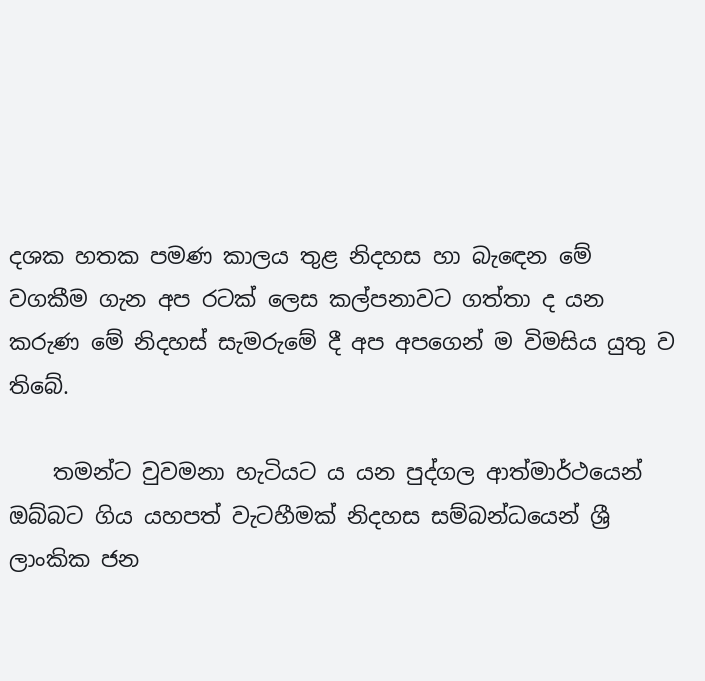දශක හතක පමණ කාලය තුළ නිදහස හා බැ‍ඳෙන මේ වගකීම ගැන අප රටක් ලෙස කල්පනාවට ගත්තා ද යන කරුණ මේ නිදහස් සැමරුමේ දී අප අ‍පගෙන් ම විමසිය යුතු ව තිබේ.

    තමන්ට වුවමනා හැටියට ය යන පුද්ගල ආත්මාර්ථයෙන් ඔබ්බට ගිය යහපත් වැටහීමක් නිදහස සම්බන්ධයෙන් ශ්‍රී ලාංකික ජන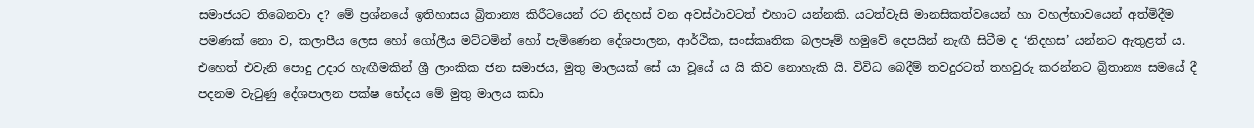සමාජයට තිබෙනවා ද? මේ ප්‍රශ්නයේ ඉතිහාසය බ්‍රිතාන්‍ය කිරීටයෙන් රට නිදහස් වන අවස්ථාවටත් එහාට යන්නකි. යටත්වැසි මානසිකත්වයෙන් හා වහල්භාවයෙන් අත්මිදීම පමණක් නො ව, කලාපීය ලෙස හෝ ගෝලීය මට්ටමින් හෝ පැමිණෙන දේශපාලන, ආර්ථික, සංස්කෘතික බලපෑම් හමුවේ දෙපයින් නැඟී සිටීම ද ‘නිදහස’ යන්නට ඇතුළත් ය. එහෙත් එවැනි පොදු ‍උදාර හැඟීමකින් ශ්‍රී ලාංකික ජන සමාජය, මුතු මාලයක් සේ යා වූයේ ය යි කිව නොහැකි යි. විවිධ බෙදීම් තවදුරටත් තහවුරු කරන්නට බ්‍රිතාන්‍ය සමයේ දී පදනම වැටුණු දේශපාලන පක්ෂ භේදය මේ මුතු මාලය කඩා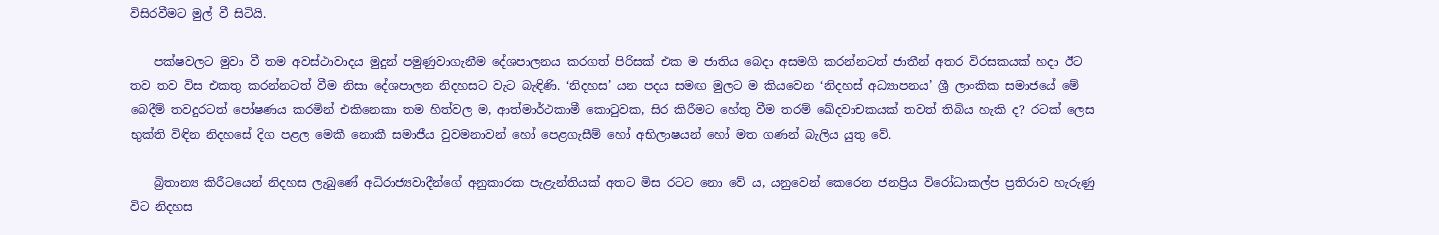විසිරවීමට මුල් වී සිටියි.

    පක්ෂවලට මුවා වී තම අවස්ථාවාදය මුදුන් පමුණුවාගැනීම දේශපාලනය කරගත් පිරිසක් එක ම ජාතිය බෙදා අසමගි කරන්නටත් ජාතීන් අතර විරසකයක් හදා ඊට තව තව විස එකතු කරන්නටත් වීම නිසා දේශපාලන නිදහසට වැට බැඳිණි. ‘නිදහස’ යන පදය සමඟ මුලට ම කියවෙන ‘නිදහස් අධ්‍යාපනය’ ශ්‍රී ලාංකික සමා‍ජයේ මේ බෙදීම් තවදුරටත් පෝෂණය කරමින් එකිනෙකා තම හිත්වල ම, ආත්මාර්ථකාමී කොටුවක, සිර කිරීමට හේතු වීම තරම් ඛේදවාචකයක් තවත් තිබිය හැකි ද? රටක් ලෙස භුක්ති විඳින නිදහසේ දිග පළල මෙකී නොකී සමාජීය වුවමනාවන් හෝ පෙළගැසීම් හෝ අභිලාෂයන් හෝ මත ගණන් බැලිය යුතු වේ.

    බ්‍රිතාන්‍ය කිරීටයෙන් නිදහස ලැබුණේ අධිරා‍ජ්‍යවාදීන්ගේ අනුකාරක පැළැන්තියක් අතට මිස රටට නො වේ ය, යනුවෙන් කෙරෙන ජනප්‍රිය විරෝධාකල්ප ප්‍රතිරාව හැරුණු විට නිදහස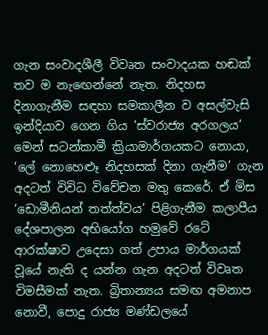ගැන සංවාදශීලී විවෘත සංවාදයක හඬක් තව ම නැඟෙන්නේ නැත. නිදහස දිනාගැනීම සඳහා සමකාලීන ව අසල්වැසි ඉන්දියාව ගෙන ගිය ‘ස්වරාජ්‍ය අරගලය’ මෙන් සටන්කාමී ක්‍රියාමාර්ගයකට නොයා, ‘ලේ නොහෙළූ නිදහසක් දිනා ගැනීම’ ගැන අදටත් විවිධ විවේචන මතු කෙරේ. ඒ මිස ‘ඩොමීනියන් තත්ත්වය’ පිළිගැනීම කලාපීය දේශපාලන අභියෝග හමුවේ රටේ ආරක්ෂාව උදෙසා ගත් උපාය මාර්ගයක් වූයේ නැති ද යන්න ගැන අදටත් විවෘත විමසීමක් නැත. බ්‍රිතාන්‍යය සමඟ අමනාප නොවී, පොදු රාජ්‍ය මණ්ඩලයේ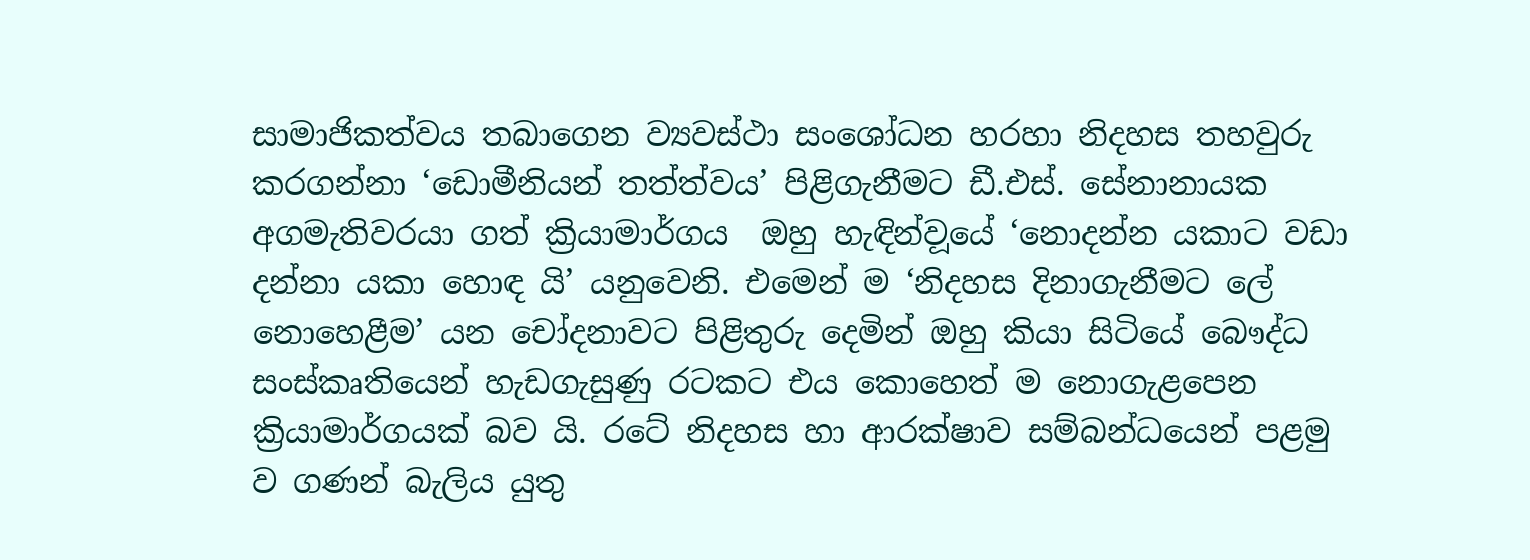සාමාජිකත්වය තබාගෙන ව්‍යවස්ථා සංශෝධන හරහා නිදහස තහවුරු කරගන්නා ‘ඩොමීනියන් තත්ත්වය’ පිළිගැනීමට ඩී.එස්. සේනානායක අගමැතිවරයා ගත් ක්‍රියාමාර්ගය ‍ ඔහු හැඳින්ව‍ූයේ ‘නොදන්න යකාට වඩා දන්නා යකා හොඳ යි’ යනුවෙනි. එමෙන් ම ‘නිදහස දිනාගැනීමට ලේ නොහෙළීම’ යන චෝදනාවට පිළිතුරු දෙමින් ඔහු කියා සිටියේ බෞද්ධ සංස්කෘතියෙන් හැඩගැසුණු රටකට එය කොහෙත් ම නොගැළපෙන ක්‍රියාමාර්ගයක් බව යි. රටේ නිදහස හා ආරක්ෂාව සම්බන්ධයෙන් පළමු ව ගණන් බැලිය යුතු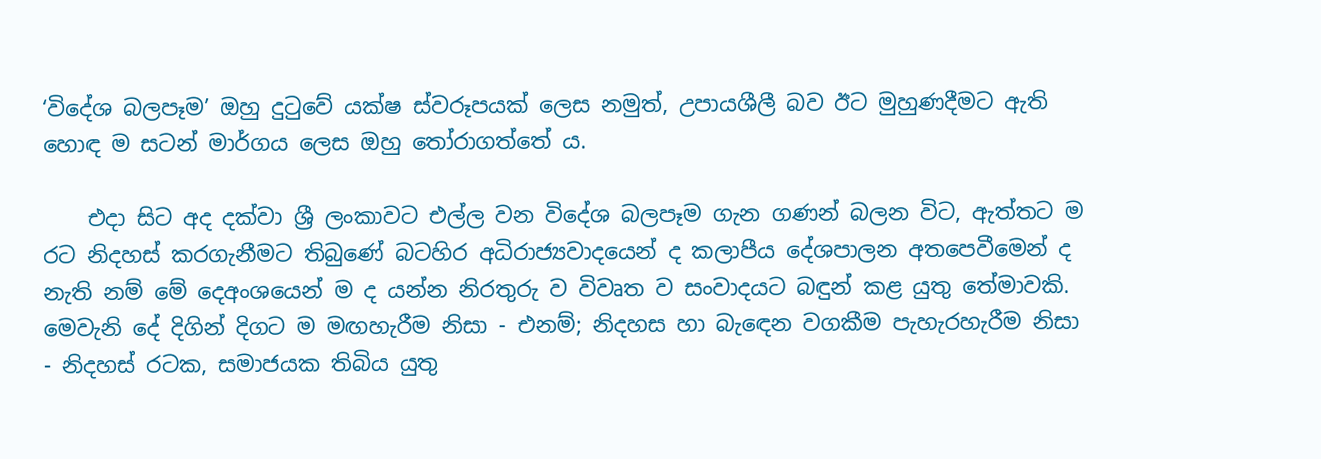‘විදේශ බලපෑම’ ඔහු දුටුවේ යක්ෂ ස්වරූපයක් ලෙස නමුත්, උපායශීලී බව ඊට‍ මුහුණදීමට ඇති හොඳ ම සටන් මාර්ගය ලෙස ඔහු තෝරාගත්තේ ය.

    එදා සිට අද දක්වා ශ්‍රී ලංකාවට එල්ල වන විදේශ බලපෑම ගැන ගණන් බලන විට, ඇත්තට ම රට නිදහස් කරගැනීමට තිබුණේ බටහිර අධිරාජ්‍යවාදයෙන් ද කලාපීය දේශපාලන අතපෙවීමෙන් ද නැති නම් මේ දෙඅංශයෙන් ම ද යන්න නිරතුරු ව විවෘත ව සංවාදයට බඳුන් කළ යුතු තේමාවකි. මෙවැනි දේ දිගින් දිගට ම මඟහැරීම නිසා - එනම්; නිදහස හා බැ‍ඳෙන වගකීම පැහැරහැරීම නිසා - නිදහස් රටක, සමාජයක තිබිය යුතු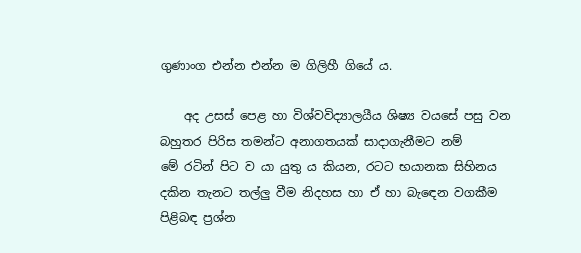ගුණාංග එන්න එන්න ම ගිලිහී ගියේ ය.

    අද උසස් පෙළ හා විශ්වවිද්‍යාලයීය ශිෂ්‍ය වයසේ පසු වන බහුතර පිරිස තමන්ට අනාගතයක් සාදාගැනීමට නම් මේ ‍රටින් පිට ව යා යුතු ය කියන, රටට භයානක සිහිනය දකින තැනට තල්ලු වීම නිදහස හා ඒ හා බැ‍ඳෙන වගකීම පිළිබඳ ප්‍රශ්න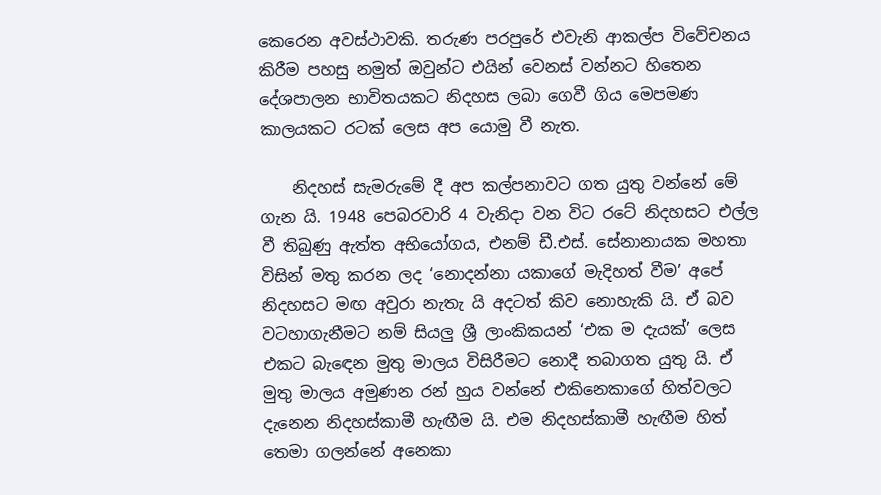කෙරෙන අවස්ථාවකි. තරුණ පරපුරේ එවැනි ආකල්ප විවේචනය කිරීම පහසු නමුත් ඔවුන්ට එයින් වෙනස් වන්නට හිතෙන දේශපාලන භාවිතයකට නිදහස ලබා ගෙවී ගිය මෙපමණ කාලයකට රටක් ලෙස අප යොමු වී නැත.

    නිදහස් සැමරුමේ දී අප කල්පනාවට ගත යුතු වන්නේ මේ ගැන යි. 1948 පෙබරවාරි 4 වැනිදා වන විට රටේ නිදහසට එල්ල වී තිබුණු ඇත්ත අභියෝගය, එනම් ඩී.එස්. සේනානායක මහතා විසින් මතු කරන ලද ‘නොදන්නා යකාගේ මැදිහත් වීම’ අපේ නිදහසට මඟ අවුරා නැතැ යි අදටත් කිව නොහැකි යි. ඒ බව වටහාගැනීමට නම් සියලු ශ්‍රී ලාංකිකයන් ‘එක ම දැයක්’ ලෙස එකට බැ‍ඳෙන මුතු මාලය විසිරීමට නොදී තබාගත යුතු යි. ඒ මුතු මාලය අමුණන රන් හුය වන්නේ එකිනෙකාගේ හිත්වලට දැනෙන නිදහස්කාමී හැඟීම යි. එම නිදහස්කාමී හැඟීම හිත් තෙමා ගලන්නේ අනෙකා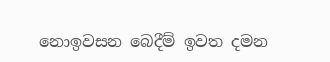නොඉවසන බෙදීම් ඉවත දමන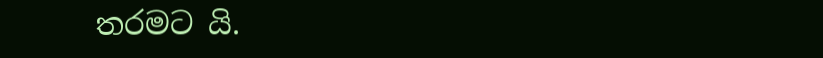තරමට යි.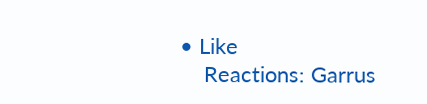• Like
    Reactions: Garrus